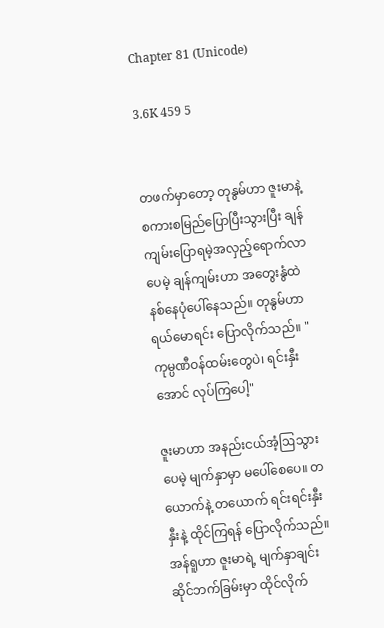Chapter 81 (Unicode)

3.6K 459 5


တဖက်မှာတော့ တုနွမ်ဟာ ဇူးမာနဲ့ စကားစမြည်ပြောပြီးသွားပြီး ချန်ကျမ်းပြောရမဲ့အလှည့်ရောက်လာပေမဲ့ ချန်ကျမ်းဟာ အတွေးနွံထဲနစ်နေပုံပေါ်နေသည်။ တုနွမ်ဟာ ရယ်မောရင်း ပြောလိုက်သည်။ "ကုမ္ပဏီဝန်ထမ်းတွေပဲ၊ ရင်းနှီးအောင် လုပ်ကြပေါ့"

ဇူးမာဟာ အနည်းငယ်အံ့ဩသွားပေမဲ့ မျက်နှာမှာ မပေါ်စေပေ။ တယောက်နဲ့ တယောက် ရင်းရင်းနှီးနှီးနဲ့ ထိုင်ကြရန် ပြောလိုက်သည်။ အန်ရူဟာ ဇူးမာရဲ့ မျက်နှာချင်းဆိုင်ဘက်ခြမ်းမှာ ထိုင်လိုက်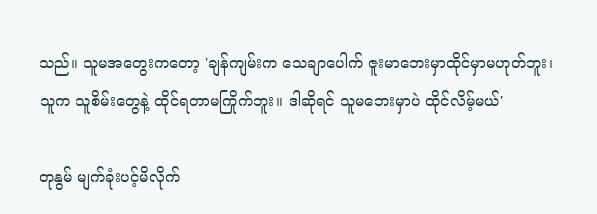သည်။ သူမအတွေးကတော့ 'ချန်ကျမ်းက သေချာပေါက် ဇူးမာဘေးမှာထိုင်မှာမဟုတ်ဘူး၊ သူက သူစိမ်းတွေနဲ့ ထိုင်ရတာမကြိုက်ဘူး။ ဒါဆိုရင် သူမဘေးမှာပဲ ထိုင်လိမ့်မယ်'

တုနွမ် မျက်ခုံးပင့်မိလိုက်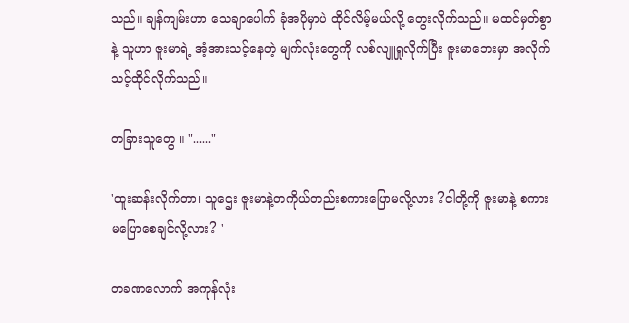သည်။ ချန်ကျမ်းဟာ သေချာပေါက် ခုံအပိုမှာပဲ ထိုင်လိမ့်မယ်လို့ တွေးလိုက်သည်။ မထင်မှတ်စွာနဲ့ သူဟာ ဇူးမာရဲ့ အံ့အားသင့်နေတဲ့ မျက်လုံးတွေကို လစ်လျူရှုလိုက်ပြီး ဇူးမာဘေးမှာ အလိုက်သင့်ထိုင်လိုက်သည်။

တခြားသူတွေ ။ "......"

'ထူးဆန်းလိုက်တာ၊ သူဌေး ဇူးမာနဲ့တကိုယ်တည်းစကားပြောမလို့လား ?ငါတို့ကို ဇူးမာနဲ့ စကားမပြောစေချင်လို့လား? '

တခဏလောက် အကုန်လုံး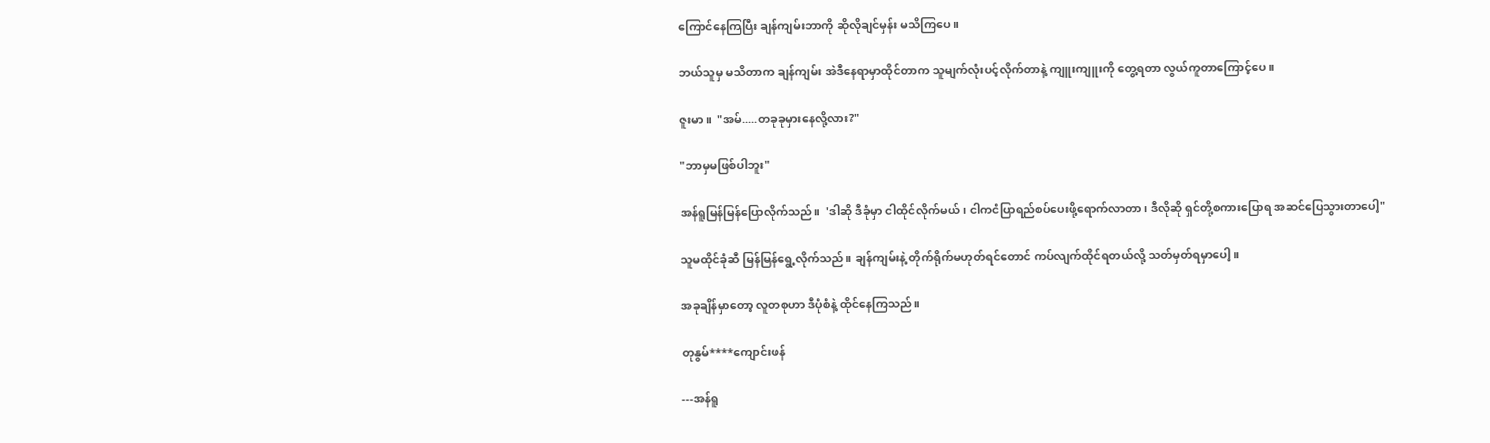ကြောင်နေကြပြီး ချန်ကျမ်းဘာကို ဆိုလိုချင်မှန်း မသိကြပေ။

ဘယ်သူမှ မသိတာက ချန်ကျမ်း အဲဒီနေရာမှာထိုင်တာက သူမျက်လုံးပင့်လိုက်တာနဲ့ ကျူးကျူးကို တွေ့ရတာ လွယ်ကူတာကြောင့်ပေ။

ဇူးမာ ။  "အမ်.....တခုခုမှားနေလို့လား?"

"ဘာမှမဖြစ်ပါဘူး"

အန်ရူမြန်မြန်ပြောလိုက်သည်။  'ဒါဆို ဒီခုံမှာ ငါထိုင်လိုက်မယ်၊ ငါကငံပြာရည်စပ်ပေးဖို့ရောက်လာတာ၊ ဒီလိုဆို ရှင်တို့စကားပြောရ အဆင်ပြေသွားတာပေါ့"

သူမထိုင်ခုံဆီ မြန်မြန်ရွေ့လိုက်သည်။ ချန်ကျမ်းနဲ့ တိုက်ရိုက်မဟုတ်ရင်တောင် ကပ်လျက်ထိုင်ရတယ်လို့ သတ်မှတ်ရမှာပေါ့။

အခုချိန်မှာတော့ လူတစုဟာ ဒီပုံစံနဲ့ ထိုင်နေကြသည်။

တုနွမ်****ကျောင်းဖန်

---အန်ရူ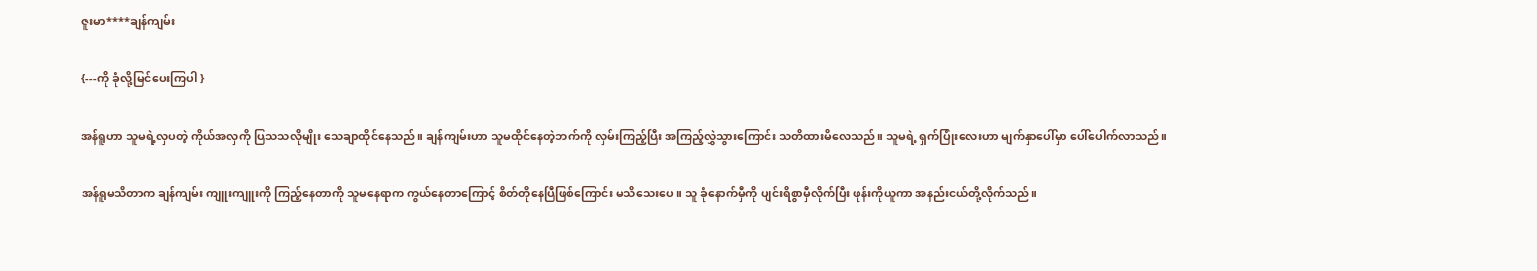ဇူးမာ****ချန်ကျမ်း

{---ကို ခုံလို့မြင်ပေးကြပါ }

အန်ရူဟာ သူမရဲ့လှပတဲ့ ကိုယ်အလှကို ပြသသလိုမျိုး သေချာထိုင်နေသည်။ ချန်ကျမ်းဟာ သူမထိုင်နေတဲ့ဘက်ကို လှမ်းကြည့်ပြီး အကြည့်လွှဲသွားကြောင်း သတိထားမိလေသည်။ သူမရဲ့ ရှက်ပြုံးလေးဟာ မျက်နှာပေါ်မှာ ပေါ်ပေါက်လာသည်။

အန်ရူမသိတာက ချန်ကျမ်း ကျူးကျူးကို ကြည့်နေတာကို သူမနေရာက ကွယ်နေတာကြောင့် စိတ်တိုနေပြီဖြစ်ကြောင်း မသိသေးပေ။ သူ ခုံနောက်မှီကို ပျင်းရိစွာမှီလိုက်ပြီး ဖုန်းကိုယူကာ အနည်းငယ်တို့လိုက်သည်။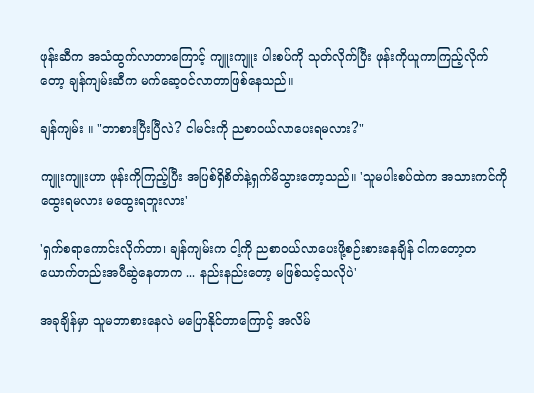ဖုန်းဆီက အသံထွက်လာတာကြောင့် ကျူးကျူး ပါးစပ်ကို သုတ်လိုက်ပြီး ဖုန်းကိုယူကာကြည့်လိုက်တော့ ချန်ကျမ်းဆီက မက်ဆေ့ဝင်လာတာဖြစ်နေသည်။

ချန်ကျမ်း ။ "ဘာစားပြီးပြီလဲ? ငါမင်းကို ညစာဝယ်လာပေးရမလား?"

ကျူးကျူးဟာ ဖုန်းကိုကြည့်ပြီး အပြစ်ရှိစိတ်နဲ့ရှက်မိသွားတော့သည်။ 'သူမပါးစပ်ထဲက အသားကင်ကို ထွေးရမလား မထွေးရဘူးလား'

'ရှက်စရာကောင်းလိုက်တာ၊ ချန်ကျမ်းက ငါ့ကို ညစာဝယ်လာပေးဖို့စဉ်းစားနေချိန် ငါကတော့တယောက်တည်းအပီဆွဲနေတာက ... နည်းနည်းတော့ မဖြစ်သင့်သလိုပဲ'

အခုချိန်မှာ သူမဘာစားနေလဲ မပြောနိုင်တာကြောင့် အလိမ်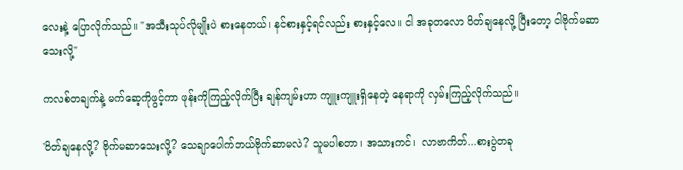လေးနဲ့ ပြောလိုက်သည်။ "အသီးသုပ်လိုမျိုးပဲ စားနေတယ်၊ နင်စားနှင့်ရင်လည်း စားနှင့်လေ။ ငါ အခုတလော ဝိတ်ချနေလို့ ပြီးတော့ ငါဗိုက်မဆာသေးလို့"

ကလစ်တချက်နဲ့ မက်ဆေ့ကိုဖွင့်ကာ ဖုန်းကိုကြည့်လိုက်ပြီး ချန်ကျမ်းဟာ ကျူးကျူးရှိနေတဲ့ နေရာကို လှမ်းကြည့်လိုက်သည်။

'ဝိတ်ချနေလို့? ဗိုက်မဆာသေးလို့? သေချာပေါက်ဘယ်ဗိုက်ဆာမလဲ? သူမပါစတာ၊ အသားကင်၊  လာဗာကိတ်...စားပွဲတခု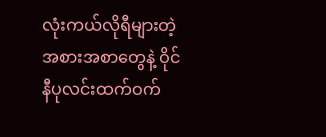လုံးကယ်လိုရီများတဲ့ အစားအစာတွေနဲ့ ဝိုင်နီပုလင်းထက်ဝက်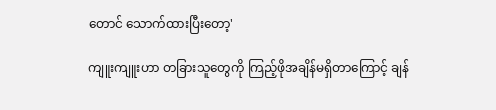တောင် သောက်ထားပြီးတော့'

ကျူးကျူးဟာ တခြားသူတွေကို ကြည့်ဖိုအချိန်မရှိတာကြောင့် ချန်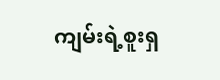ကျမ်းရဲ့စူးရှ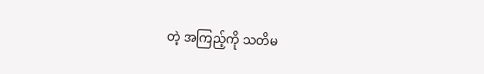တဲ့ အကြည့်ကို သတိမ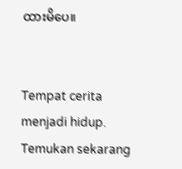ထားမိပေ။


Tempat cerita menjadi hidup. Temukan sekarang